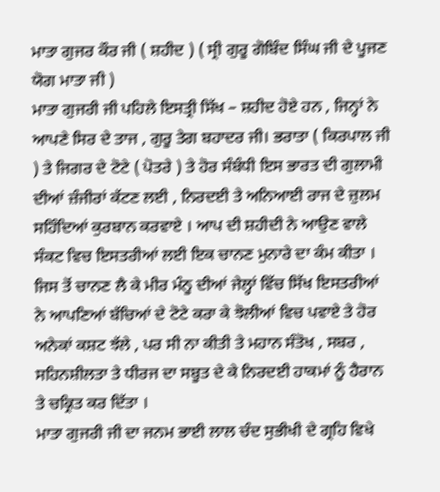ਮਾਤਾ ਗੁਜਰ ਕੌਰ ਜੀ ( ਸ਼ਹੀਦ ) ( ਸ੍ਰੀ ਗੁਰੂ ਗੋਬਿੰਦ ਸਿੰਘ ਜੀ ਦੇ ਪੂਜਣ ਯੋਗ ਮਾਤਾ ਜੀ )
ਮਾਤਾ ਗੁਜਰੀ ਜੀ ਪਹਿਲੇ ਇਸਤ੍ਰੀ ਸਿੱਖ – ਸ਼ਹੀਦ ਹੋਏ ਹਨ , ਜਿਨ੍ਹਾਂ ਨੇ ਆਪਣੇ ਸਿਰ ਦੇ ਤਾਜ , ਗੁਰੂ ਤੇਗ ਬਹਾਦਰ ਜੀ। ਭਰਾਤਾ ( ਕਿਰਪਾਲ ਜੀ ) ਤੇ ਜਿਗਰ ਦੇ ਟੋਟੇ ( ਪੋਤਰੇ ) ਤੇ ਹੋਰ ਸੰਬੰਧੀ ਇਸ ਭਾਰਤ ਦੀ ਗੁਲਾਮੀ ਦੀਆਂ ਜ਼ੰਜੀਰਾਂ ਕੱਟਣ ਲਈ , ਨਿਰਦਈ ਤੇ ਅਨਿਆਈ ਰਾਜ ਦੇ ਜ਼ੁਲਮ ਸਹਿੰਦਿਆਂ ਕੁਰਬਾਨ ਕਰਵਾਏ । ਆਪ ਦੀ ਸ਼ਹੀਦੀ ਨੇ ਆਉਣ ਵਾਲੇ ਸੰਕਟ ਵਿਚ ਇਸਤਰੀਆਂ ਲਈ ਇਕ ਚਾਨਣ ਮੁਨਾਰੇ ਦਾ ਕੰਮ ਕੀਤਾ । ਜਿਸ ਤੋਂ ਚਾਨਣ ਲੈ ਕੇ ਮੀਰ ਮੰਨੂ ਦੀਆਂ ਜੇਲ੍ਹਾਂ ਵਿੱਚ ਸਿੱਖ ਇਸਤਰੀਆਂ ਨੇ ਆਪਣਿਆਂ ਬੱਚਿਆਂ ਦੇ ਟੋਟੇ ਕਰਾ ਕੇ ਝੋਲੀਆਂ ਵਿਚ ਪਵਾਏ ਤੇ ਹੋਰ ਅਨੇਕਾਂ ਕਸ਼ਟ ਝੱਲੇ , ਪਰ ਸੀ ਨਾ ਕੀਤੀ ਤੇ ਮਹਾਨ ਸੰਤੋਖ , ਸਬਰ , ਸਹਿਨਸ਼ੀਲਤਾ ਤੇ ਧੀਰਜ ਦਾ ਸਬੂਤ ਦੇ ਕੇ ਨਿਰਦਈ ਹਾਕਮਾਂ ਨੂੰ ਹੈਰਾਨ ਤੇ ਚਕ੍ਰਿਤ ਕਰ ਦਿੱਤਾ ।
ਮਾਤਾ ਗੁਜਰੀ ਜੀ ਦਾ ਜਨਮ ਭਾਈ ਲਾਲ ਚੰਦ ਸੁਭੀਖੀ ਦੇ ਗ੍ਰਹਿ ਵਿਖੇ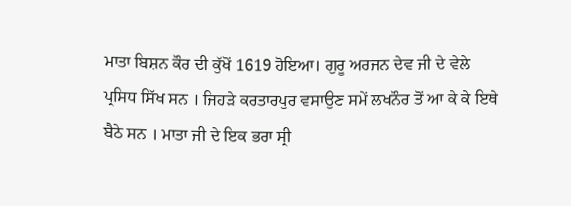ਮਾਤਾ ਬਿਸ਼ਨ ਕੌਰ ਦੀ ਕੁੱਖੋਂ 1619 ਹੋਇਆ। ਗੁਰੂ ਅਰਜਨ ਦੇਵ ਜੀ ਦੇ ਵੇਲੇ ਪ੍ਰਸਿਧ ਸਿੱਖ ਸਨ । ਜਿਹੜੇ ਕਰਤਾਰਪੁਰ ਵਸਾਉਣ ਸਮੇਂ ਲਖਨੌਰ ਤੋਂ ਆ ਕੇ ਕੇ ਇਥੇ ਬੈਠੇ ਸਨ । ਮਾਤਾ ਜੀ ਦੇ ਇਕ ਭਰਾ ਸ੍ਰੀ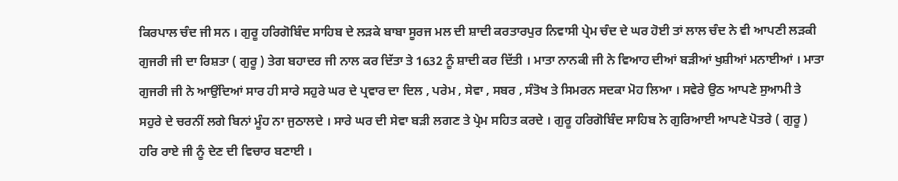ਕਿਰਪਾਲ ਚੰਦ ਜੀ ਸਨ । ਗੁਰੂ ਹਰਿਗੋਬਿੰਦ ਸਾਹਿਬ ਦੇ ਲੜਕੇ ਬਾਬਾ ਸੂਰਜ ਮਲ ਦੀ ਸ਼ਾਦੀ ਕਰਤਾਰਪੁਰ ਨਿਵਾਸੀ ਪ੍ਰੇਮ ਚੰਦ ਦੇ ਘਰ ਹੋਈ ਤਾਂ ਲਾਲ ਚੰਦ ਨੇ ਵੀ ਆਪਣੀ ਲੜਕੀ ਗੁਜਰੀ ਜੀ ਦਾ ਰਿਸ਼ਤਾ ( ਗੁਰੂ ) ਤੇਗ ਬਹਾਦਰ ਜੀ ਨਾਲ ਕਰ ਦਿੱਤਾ ਤੇ 1632 ਨੂੰ ਸ਼ਾਦੀ ਕਰ ਦਿੱਤੀ । ਮਾਤਾ ਨਾਨਕੀ ਜੀ ਨੇ ਵਿਆਹ ਦੀਆਂ ਬੜੀਆਂ ਖੁਸ਼ੀਆਂ ਮਨਾਈਆਂ । ਮਾਤਾ ਗੁਜਰੀ ਜੀ ਨੇ ਆਉਂਦਿਆਂ ਸਾਰ ਹੀ ਸਾਰੇ ਸਹੁਰੇ ਘਰ ਦੇ ਪ੍ਰਵਾਰ ਦਾ ਦਿਲ , ਪਰੇਮ , ਸੇਵਾ , ਸਬਰ , ਸੰਤੋਖ ਤੇ ਸਿਮਰਨ ਸਦਕਾ ਮੋਹ ਲਿਆ । ਸਵੇਰੇ ਉਠ ਆਪਣੇ ਸੁਆਮੀ ਤੇ ਸਹੁਰੇ ਦੇ ਚਰਨੀਂ ਲਗੇ ਬਿਨਾਂ ਮੂੰਹ ਨਾ ਜੁਠਾਲਦੇ । ਸਾਰੇ ਘਰ ਦੀ ਸੇਵਾ ਬੜੀ ਲਗਣ ਤੇ ਪ੍ਰੇਮ ਸਹਿਤ ਕਰਦੇ । ਗੁਰੂ ਹਰਿਗੋਬਿੰਦ ਸਾਹਿਬ ਨੇ ਗੁਰਿਆਈ ਆਪਣੇ ਪੋਤਰੇ ( ਗੁਰੂ ) ਹਰਿ ਰਾਏ ਜੀ ਨੂੰ ਦੇਣ ਦੀ ਵਿਚਾਰ ਬਣਾਈ ।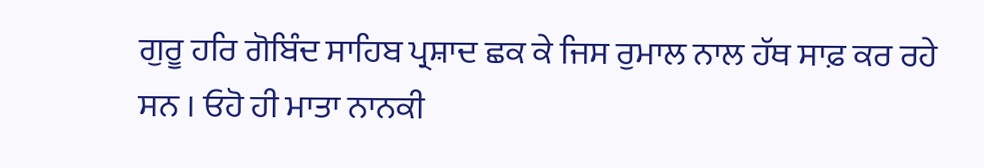ਗੁਰੂ ਹਰਿ ਗੋਬਿੰਦ ਸਾਹਿਬ ਪ੍ਰਸ਼ਾਦ ਛਕ ਕੇ ਜਿਸ ਰੁਮਾਲ ਨਾਲ ਹੱਥ ਸਾਫ਼ ਕਰ ਰਹੇ ਸਨ । ਓਹੋ ਹੀ ਮਾਤਾ ਨਾਨਕੀ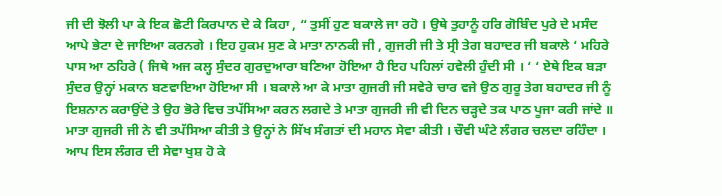ਜੀ ਦੀ ਝੋਲੀ ਪਾ ਕੇ ਇਕ ਛੋਟੀ ਕਿਰਪਾਨ ਦੇ ਕੇ ਕਿਹਾ , “ ਤੁਸੀਂ ਹੁਣ ਬਕਾਲੇ ਜਾ ਰਹੋ । ਉਥੇ ਤੁਹਾਨੂੰ ਹਰਿ ਗੋਬਿੰਦ ਪੁਰੇ ਦੇ ਮਸੰਦ ਆਪੇ ਭੇਟਾ ਦੇ ਜਾਇਆ ਕਰਨਗੇ । ਇਹ ਹੁਕਮ ਸੁਣ ਕੇ ਮਾਤਾ ਨਾਨਕੀ ਜੀ , ਗੁਜਰੀ ਜੀ ਤੇ ਸ੍ਰੀ ਤੇਗ ਬਹਾਦਰ ਜੀ ਬਕਾਲੇ ‘ ਮਹਿਰੇ ਪਾਸ ਆ ਠਹਿਰੇ ( ਜਿਥੇ ਅਜ ਕਲ੍ਹ ਸੁੰਦਰ ਗੁਰਦੁਆਰਾ ਬਣਿਆ ਹੋਇਆ ਹੈ ਇਹ ਪਹਿਲਾਂ ਹਵੇਲੀ ਹੁੰਦੀ ਸੀ । ‘ ‘ ਏਥੇ ਇਕ ਬੜਾ ਸੁੰਦਰ ਉਨ੍ਹਾਂ ਮਕਾਨ ਬਣਵਾਇਆ ਹੋਇਆ ਸੀ । ਬਕਾਲੇ ਆ ਕੇ ਮਾਤਾ ਗੁਜਰੀ ਜੀ ਸਵੇਰੇ ਚਾਰ ਵਜੇ ਉਠ ਗੁਰੂ ਤੇਗ ਬਹਾਦਰ ਜੀ ਨੂੰ ਇਸ਼ਨਾਨ ਕਰਾਉਂਦੇ ਤੇ ਉਹ ਭੋਰੇ ਵਿਚ ਤਪੱਸਿਆ ਕਰਨ ਲਗਦੇ ਤੇ ਮਾਤਾ ਗੁਜਰੀ ਜੀ ਵੀ ਦਿਨ ਚੜ੍ਹਦੇ ਤਕ ਪਾਠ ਪੂਜਾ ਕਰੀ ਜਾਂਦੇ ॥ ਮਾਤਾ ਗੁਜਰੀ ਜੀ ਨੇ ਵੀ ਤਪੱਸਿਆ ਕੀਤੀ ਤੇ ਉਨ੍ਹਾਂ ਨੇ ਸਿੱਖ ਸੰਗਤਾਂ ਦੀ ਮਹਾਨ ਸੇਵਾ ਕੀਤੀ । ਚੌਵੀ ਘੰਟੇ ਲੰਗਰ ਚਲਦਾ ਰਹਿੰਦਾ । ਆਪ ਇਸ ਲੰਗਰ ਦੀ ਸੇਵਾ ਖੁਸ਼ ਹੋ ਕੇ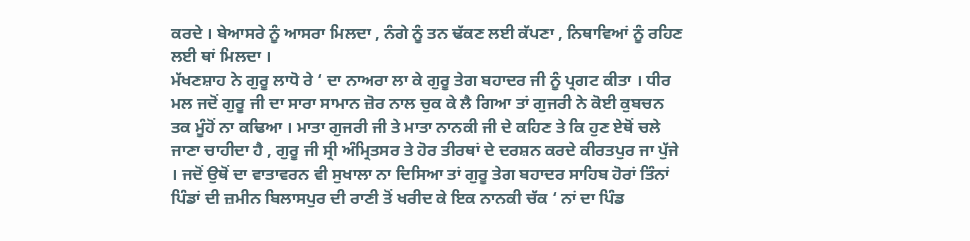ਕਰਦੇ । ਬੇਆਸਰੇ ਨੂੰ ਆਸਰਾ ਮਿਲਦਾ , ਨੰਗੇ ਨੂੰ ਤਨ ਢੱਕਣ ਲਈ ਕੱਪਣਾ , ਨਿਥਾਵਿਆਂ ਨੂੰ ਰਹਿਣ ਲਈ ਥਾਂ ਮਿਲਦਾ ।
ਮੱਖਣਸ਼ਾਹ ਨੇ ਗੁਰੂ ਲਾਧੋ ਰੇ ‘ ਦਾ ਨਾਅਰਾ ਲਾ ਕੇ ਗੁਰੂ ਤੇਗ ਬਹਾਦਰ ਜੀ ਨੂੰ ਪ੍ਰਗਟ ਕੀਤਾ । ਧੀਰ ਮਲ ਜਦੋਂ ਗੁਰੂ ਜੀ ਦਾ ਸਾਰਾ ਸਾਮਾਨ ਜ਼ੋਰ ਨਾਲ ਚੁਕ ਕੇ ਲੈ ਗਿਆ ਤਾਂ ਗੁਜਰੀ ਨੇ ਕੋਈ ਕੁਬਚਨ ਤਕ ਮੂੰਹੋਂ ਨਾ ਕਢਿਆ । ਮਾਤਾ ਗੁਜਰੀ ਜੀ ਤੇ ਮਾਤਾ ਨਾਨਕੀ ਜੀ ਦੇ ਕਹਿਣ ਤੇ ਕਿ ਹੁਣ ਏਥੋਂ ਚਲੇ ਜਾਣਾ ਚਾਹੀਦਾ ਹੈ , ਗੁਰੂ ਜੀ ਸ੍ਰੀ ਅੰਮ੍ਰਿਤਸਰ ਤੇ ਹੋਰ ਤੀਰਥਾਂ ਦੇ ਦਰਸ਼ਨ ਕਰਦੇ ਕੀਰਤਪੁਰ ਜਾ ਪੁੱਜੇ । ਜਦੋਂ ਉਥੋਂ ਦਾ ਵਾਤਾਵਰਨ ਵੀ ਸੁਖਾਲਾ ਨਾ ਦਿਸਿਆ ਤਾਂ ਗੁਰੂ ਤੇਗ ਬਹਾਦਰ ਸਾਹਿਬ ਹੋਰਾਂ ਤਿੰਨਾਂ ਪਿੰਡਾਂ ਦੀ ਜ਼ਮੀਨ ਬਿਲਾਸਪੁਰ ਦੀ ਰਾਣੀ ਤੋਂ ਖਰੀਦ ਕੇ ਇਕ ਨਾਨਕੀ ਚੱਕ ‘ ਨਾਂ ਦਾ ਪਿੰਡ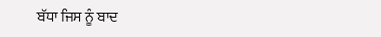ਬੱਧਾ ਜਿਸ ਨੂੰ ਬਾਦ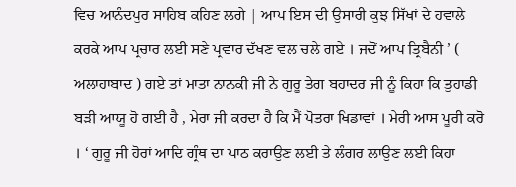ਵਿਚ ਆਨੰਦਪੁਰ ਸਾਹਿਬ ਕਹਿਣ ਲਗੇ | ਆਪ ਇਸ ਦੀ ਉਸਾਰੀ ਕੁਝ ਸਿੱਖਾਂ ਦੇ ਹਵਾਲੇ ਕਰਕੇ ਆਪ ਪ੍ਰਚਾਰ ਲਈ ਸਣੇ ਪ੍ਰਵਾਰ ਦੱਖਣ ਵਲ ਚਲੇ ਗਏ । ਜਦੋਂ ਆਪ ਤ੍ਰਿਬੈਨੀ ’ ( ਅਲਾਹਾਬਾਦ ) ਗਏ ਤਾਂ ਮਾਤਾ ਨਾਨਕੀ ਜੀ ਨੇ ਗੁਰੂ ਤੇਗ ਬਹਾਦਰ ਜੀ ਨੂੰ ਕਿਹਾ ਕਿ ਤੁਹਾਡੀ ਬੜੀ ਆਯੂ ਹੋ ਗਈ ਹੈ , ਮੇਰਾ ਜੀ ਕਰਦਾ ਹੈ ਕਿ ਮੈਂ ਪੋਤਰਾ ਖਿਡਾਵਾਂ । ਮੇਰੀ ਆਸ ਪੂਰੀ ਕਰੋ । ‘ ਗੁਰੂ ਜੀ ਹੋਰਾਂ ਆਦਿ ਗ੍ਰੰਥ ਦਾ ਪਾਠ ਕਰਾਉਣ ਲਈ ਤੇ ਲੰਗਰ ਲਾਉਣ ਲਈ ਕਿਹਾ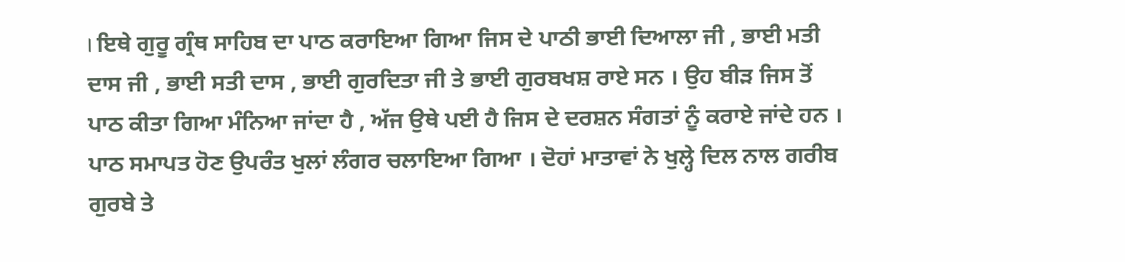। ਇਥੇ ਗੁਰੂ ਗ੍ਰੰਥ ਸਾਹਿਬ ਦਾ ਪਾਠ ਕਰਾਇਆ ਗਿਆ ਜਿਸ ਦੇ ਪਾਠੀ ਭਾਈ ਦਿਆਲਾ ਜੀ , ਭਾਈ ਮਤੀ ਦਾਸ ਜੀ , ਭਾਈ ਸਤੀ ਦਾਸ , ਭਾਈ ਗੁਰਦਿਤਾ ਜੀ ਤੇ ਭਾਈ ਗੁਰਬਖਸ਼ ਰਾਏ ਸਨ । ਉਹ ਬੀੜ ਜਿਸ ਤੋਂ ਪਾਠ ਕੀਤਾ ਗਿਆ ਮੰਨਿਆ ਜਾਂਦਾ ਹੈ , ਅੱਜ ਉਥੇ ਪਈ ਹੈ ਜਿਸ ਦੇ ਦਰਸ਼ਨ ਸੰਗਤਾਂ ਨੂੰ ਕਰਾਏ ਜਾਂਦੇ ਹਨ । ਪਾਠ ਸਮਾਪਤ ਹੋਣ ਉਪਰੰਤ ਖੁਲਾਂ ਲੰਗਰ ਚਲਾਇਆ ਗਿਆ । ਦੋਹਾਂ ਮਾਤਾਵਾਂ ਨੇ ਖੁਲ੍ਹੇ ਦਿਲ ਨਾਲ ਗਰੀਬ ਗੁਰਬੇ ਤੇ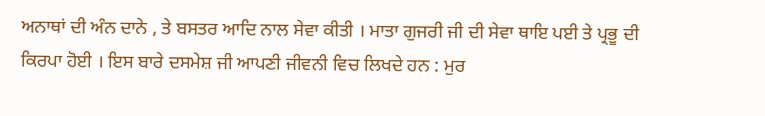ਅਨਾਥਾਂ ਦੀ ਅੰਨ ਦਾਨੇ , ਤੇ ਬਸਤਰ ਆਦਿ ਨਾਲ ਸੇਵਾ ਕੀਤੀ । ਮਾਤਾ ਗੁਜਰੀ ਜੀ ਦੀ ਸੇਵਾ ਥਾਇ ਪਈ ਤੇ ਪ੍ਰਭੂ ਦੀ ਕਿਰਪਾ ਹੋਈ । ਇਸ ਬਾਰੇ ਦਸਮੇਸ਼ ਜੀ ਆਪਣੀ ਜੀਵਨੀ ਵਿਚ ਲਿਖਦੇ ਹਨ : ਮੁਰ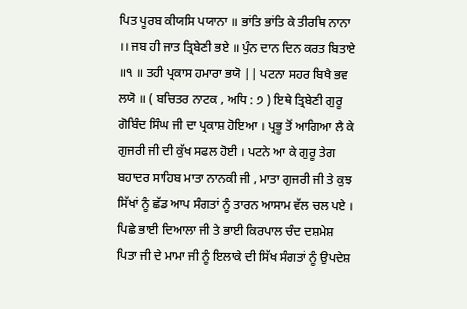ਪਿਤ ਪੂਰਬ ਕੀਯਸਿ ਪਯਾਨਾ ॥ ਭਾਂਤਿ ਭਾਂਤਿ ਕੇ ਤੀਰਥਿ ਨਾਨਾ ।। ਜਬ ਹੀ ਜਾਤ ਤ੍ਰਿਬੇਣੀ ਭਏ ॥ ਪੁੰਨ ਦਾਨ ਦਿਨ ਕਰਤ ਬਿਤਾਏ ॥੧ ॥ ਤਹੀ ਪ੍ਰਕਾਸ ਹਮਾਰਾ ਭਯੋ || ਪਟਨਾ ਸਹਰ ਬਿਖੈ ਭਵ ਲਯੋ ॥ ( ਬਚਿਤਰ ਨਾਟਕ , ਅਧਿ : ੭ ) ਇਥੇ ਤ੍ਰਿਬੇਣੀ ਗੁਰੂ ਗੋਬਿੰਦ ਸਿੰਘ ਜੀ ਦਾ ਪ੍ਰਕਾਸ਼ ਹੋਇਆ । ਪ੍ਰਭੂ ਤੋਂ ਆਗਿਆ ਲੈ ਕੇ ਗੁਜਰੀ ਜੀ ਦੀ ਕੁੱਖ ਸਫਲ ਹੋਈ । ਪਟਨੇ ਆ ਕੇ ਗੁਰੂ ਤੇਗ ਬਹਾਦਰ ਸਾਹਿਬ ਮਾਤਾ ਨਾਨਕੀ ਜੀ , ਮਾਤਾ ਗੁਜਰੀ ਜੀ ਤੇ ਕੁਝ ਸਿੱਖਾਂ ਨੂੰ ਛੱਡ ਆਪ ਸੰਗਤਾਂ ਨੂੰ ਤਾਰਨ ਆਸਾਮ ਵੱਲ ਚਲ ਪਏ । ਪਿਛੇ ਭਾਈ ਦਿਆਲਾ ਜੀ ਤੇ ਭਾਈ ਕਿਰਪਾਲ ਚੰਦ ਦਸ਼ਮੇਸ਼ ਪਿਤਾ ਜੀ ਦੇ ਮਾਮਾ ਜੀ ਨੂੰ ਇਲਾਕੇ ਦੀ ਸਿੱਖ ਸੰਗਤਾਂ ਨੂੰ ਉਪਦੇਸ਼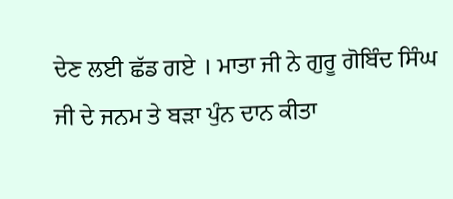ਦੇਣ ਲਈ ਛੱਡ ਗਏ । ਮਾਤਾ ਜੀ ਨੇ ਗੁਰੂ ਗੋਬਿੰਦ ਸਿੰਘ ਜੀ ਦੇ ਜਨਮ ਤੇ ਬੜਾ ਪੁੰਨ ਦਾਨ ਕੀਤਾ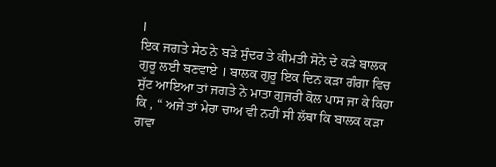।
ਇਕ ਜਗਤੇ ਸੇਠ ਨੇ ਬੜੇ ਸੁੰਦਰ ਤੇ ਕੀਮਤੀ ਸੋਨੇ ਦੇ ਕੜੇ ਬਾਲਕ ਗੁਰੂ ਲਈ ਬਣਵਾਏ । ਬਾਲਕ ਗੁਰੂ ਇਕ ਦਿਨ ਕੜਾ ਗੰਗਾ ਵਿਚ ਸੁੱਟ ਆਇਆ ਤਾਂ ਜਗਤੇ ਨੇ ਮਾਤਾ ਗੁਜਰੀ ਕੋਲ ਪਾਸ ਜਾ ਕੇ ਕਿਹਾ ਕਿ , “ ਅਜੇ ਤਾਂ ਮੇਰਾ ਚਾਅ ਵੀ ਨਹੀਂ ਸੀ ਲੱਥਾ ਕਿ ਬਾਲਕ ਕੜਾ ਗਵਾ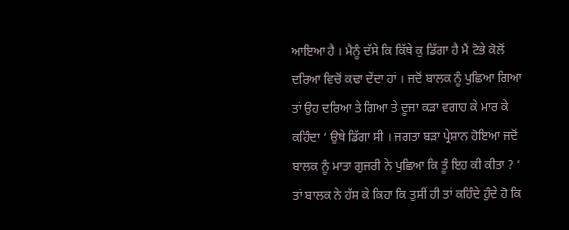ਆਇਆ ਹੈ । ਮੈਨੂੰ ਦੱਸੇ ਕਿ ਕਿੱਥੇ ਕੁ ਡਿੱਗਾ ਹੈ ਮੈਂ ਟੋਭੇ ਕੋਲੋਂ ਦਰਿਆ ਵਿਚੋਂ ਕਢਾ ਦੇਂਦਾ ਹਾਂ । ਜਦੋਂ ਬਾਲਕ ਨੂੰ ਪੁਛਿਆ ਗਿਆ ਤਾਂ ਉਹ ਦਰਿਆ ਤੇ ਗਿਆ ਤੇ ਦੂਜਾ ਕੜਾ ਵਗਾਹ ਕੇ ਮਾਰ ਕੇ ਕਹਿੰਦਾ ‘ ਉਥੇ ਡਿੱਗਾ ਸੀ । ਜਗਤਾ ਬੜਾ ਪ੍ਰੇਸ਼ਾਨ ਹੋਇਆ ਜਦੋਂ ਬਾਲਕ ਨੂੰ ਮਾਤਾ ਗੁਜਰੀ ਨੇ ਪੁਛਿਆ ਕਿ ਤੂੰ ਇਹ ਕੀ ਕੀਤਾ ? ‘ ਤਾਂ ਬਾਲਕ ਨੇ ਹੱਸ ਕੇ ਕਿਹਾ ਕਿ ਤੁਸੀਂ ਹੀ ਤਾਂ ਕਹਿੰਦੇ ਹੁੰਦੇ ਹੋ ਕਿ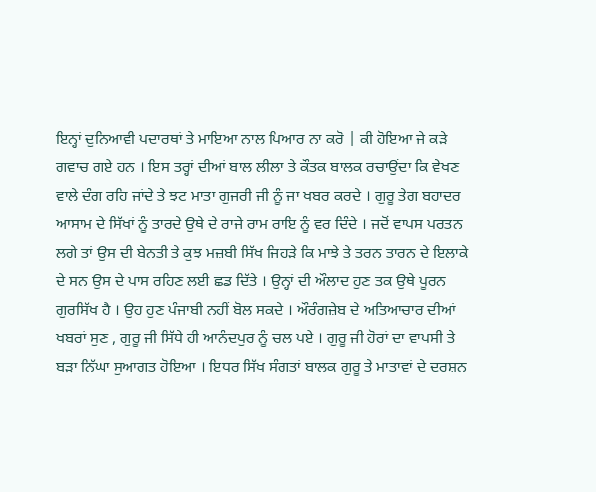ਇਨ੍ਹਾਂ ਦੁਨਿਆਵੀ ਪਦਾਰਥਾਂ ਤੇ ਮਾਇਆ ਨਾਲ ਪਿਆਰ ਨਾ ਕਰੋ | ਕੀ ਹੋਇਆ ਜੇ ਕੜੇ ਗਵਾਚ ਗਏ ਹਨ । ਇਸ ਤਰ੍ਹਾਂ ਦੀਆਂ ਬਾਲ ਲੀਲਾ ਤੇ ਕੌਤਕ ਬਾਲਕ ਰਚਾਉਂਦਾ ਕਿ ਵੇਖਣ ਵਾਲੇ ਦੰਗ ਰਹਿ ਜਾਂਦੇ ਤੇ ਝਟ ਮਾਤਾ ਗੁਜਰੀ ਜੀ ਨੂੰ ਜਾ ਖਬਰ ਕਰਦੇ । ਗੁਰੂ ਤੇਗ ਬਹਾਦਰ ਆਸਾਮ ਦੇ ਸਿੱਖਾਂ ਨੂੰ ਤਾਰਦੇ ਉਥੇ ਦੇ ਰਾਜੇ ਰਾਮ ਰਾਇ ਨੂੰ ਵਰ ਦਿੰਦੇ । ਜਦੋਂ ਵਾਪਸ ਪਰਤਨ ਲਗੇ ਤਾਂ ਉਸ ਦੀ ਬੇਨਤੀ ਤੇ ਕੁਝ ਮਜ਼ਬੀ ਸਿੱਖ ਜਿਹੜੇ ਕਿ ਮਾਝੇ ਤੇ ਤਰਨ ਤਾਰਨ ਦੇ ਇਲਾਕੇ ਦੇ ਸਨ ਉਸ ਦੇ ਪਾਸ ਰਹਿਣ ਲਈ ਛਡ ਦਿੱਤੇ । ਉਨ੍ਹਾਂ ਦੀ ਔਲਾਦ ਹੁਣ ਤਕ ਉਥੇ ਪੂਰਨ ਗੁਰਸਿੱਖ ਹੈ । ਉਹ ਹੁਣ ਪੰਜਾਬੀ ਨਹੀਂ ਬੋਲ ਸਕਦੇ । ਔਰੰਗਜ਼ੇਬ ਦੇ ਅਤਿਆਚਾਰ ਦੀਆਂ ਖਬਰਾਂ ਸੁਣ , ਗੁਰੂ ਜੀ ਸਿੱਧੇ ਹੀ ਆਨੰਦਪੁਰ ਨੂੰ ਚਲ ਪਏ । ਗੁਰੂ ਜੀ ਹੋਰਾਂ ਦਾ ਵਾਪਸੀ ਤੇ ਬੜਾ ਨਿੱਘਾ ਸੁਆਗਤ ਹੋਇਆ । ਇਧਰ ਸਿੱਖ ਸੰਗਤਾਂ ਬਾਲਕ ਗੁਰੂ ਤੇ ਮਾਤਾਵਾਂ ਦੇ ਦਰਸ਼ਨ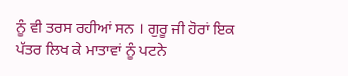ਨੂੰ ਵੀ ਤਰਸ ਰਹੀਆਂ ਸਨ । ਗੁਰੂ ਜੀ ਹੋਰਾਂ ਇਕ ਪੱਤਰ ਲਿਖ ਕੇ ਮਾਤਾਵਾਂ ਨੂੰ ਪਟਨੇ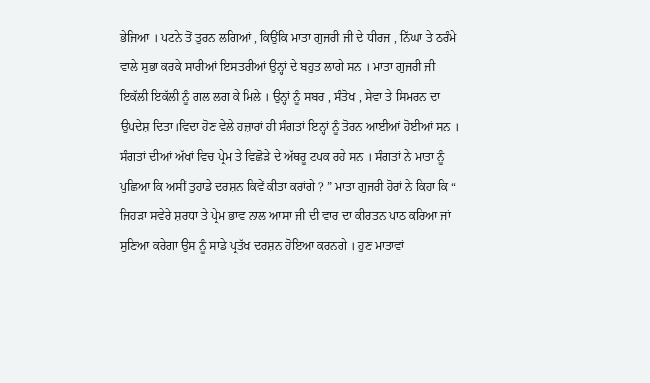ਭੇਜਿਆ । ਪਟਨੇ ਤੋਂ ਤੁਰਨ ਲਗਿਆਂ , ਕਿਉਂਕਿ ਮਾਤਾ ਗੁਜਰੀ ਜੀ ਦੇ ਧੀਰਜ , ਨਿੱਘਾ ਤੇ ਠਰੰਮੇ ਵਾਲੇ ਸੁਭਾ ਕਰਕੇ ਸਾਰੀਆਂ ਇਸਤਰੀਆਂ ਉਨ੍ਹਾਂ ਦੇ ਬਹੁਤ ਲਾਗੇ ਸਨ । ਮਾਤਾ ਗੁਜਰੀ ਜੀ ਇਕੱਲੀ ਇਕੱਲੀ ਨੂੰ ਗਲ ਲਗ ਕੇ ਮਿਲੇ । ਉਨ੍ਹਾਂ ਨੂੰ ਸਬਰ , ਸੰਤੋਖ , ਸੇਵਾ ਤੇ ਸਿਮਰਨ ਦਾ ਉਪਦੇਸ਼ ਦਿਤਾ।ਵਿਦਾ ਹੋਣ ਵੇਲੇ ਹਜ਼ਾਰਾਂ ਹੀ ਸੰਗਤਾਂ ਇਨ੍ਹਾਂ ਨੂੰ ਤੋਰਨ ਆਈਆਂ ਹੋਈਆਂ ਸਨ । ਸੰਗਤਾਂ ਦੀਆਂ ਅੱਖਾਂ ਵਿਚ ਪ੍ਰੇਮ ਤੇ ਵਿਛੋੜੇ ਦੇ ਅੱਥਰੂ ਟਪਕ ਰਹੇ ਸਨ । ਸੰਗਤਾਂ ਨੇ ਮਾਤਾ ਨੂੰ ਪੁਛਿਆ ਕਿ ਅਸੀਂ ਤੁਹਾਡੇ ਦਰਸ਼ਨ ਕਿਵੇਂ ਕੀਤਾ ਕਰਾਂਗੇ ? ” ਮਾਤਾ ਗੁਜਰੀ ਹੋਰਾਂ ਨੇ ਕਿਹਾ ਕਿ “ ਜਿਹੜਾ ਸਵੇਰੇ ਸ਼ਰਧਾ ਤੇ ਪ੍ਰੇਮ ਭਾਵ ਨਾਲ ਆਸਾ ਜੀ ਦੀ ਵਾਰ ਦਾ ਕੀਰਤਨ ਪਾਠ ਕਰਿਆ ਜਾਂ ਸੁਣਿਆ ਕਰੇਗਾ ਉਸ ਨੂੰ ਸਾਡੇ ਪ੍ਰਤੱਖ ਦਰਸ਼ਨ ਹੋਇਆ ਕਰਨਗੇ । ਹੁਣ ਮਾਤਾਵਾਂ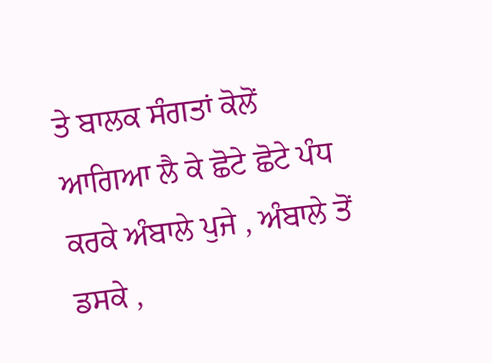ਤੇ ਬਾਲਕ ਸੰਗਤਾਂ ਕੋਲੋਂ ਆਗਿਆ ਲੈ ਕੇ ਛੋਟੇ ਛੋਟੇ ਪੰਧ ਕਰਕੇ ਅੰਬਾਲੇ ਪੁਜੇ , ਅੰਬਾਲੇ ਤੋਂ ਡਸਕੇ ,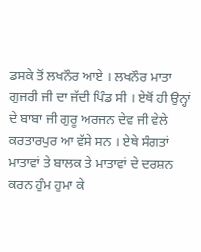ਡਸਕੇ ਤੋਂ ਲਖਨੌਰ ਆਏ । ਲਖਨੌਰ ਮਾਤਾ ਗੁਜਰੀ ਜੀ ਦਾ ਜੱਦੀ ਪਿੰਡ ਸੀ । ਏਥੋਂ ਹੀ ਉਨ੍ਹਾਂ ਦੇ ਬਾਬਾ ਜੀ ਗੁਰੂ ਅਰਜਨ ਦੇਵ ਜੀ ਵੇਲੇ ਕਰਤਾਰਪੁਰ ਆ ਵੱਸੇ ਸਨ । ਏਥੇ ਸੰਗਤਾਂ ਮਾਤਾਵਾਂ ਤੇ ਬਾਲਕ ਤੇ ਮਾਤਾਵਾਂ ਦੇ ਦਰਸ਼ਨ ਕਰਨ ਹੁੰਮ ਹੁਮਾ ਕੇ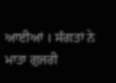ਆਈਆਂ । ਸੰਗਤਾਂ ਨੇ ਮਾਤਾ ਗੁਜਰੀ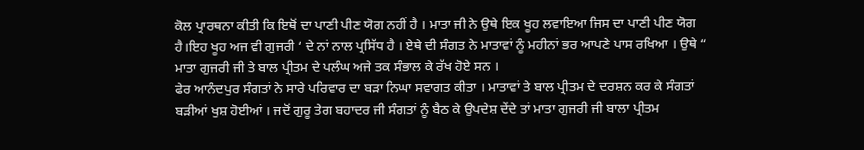ਕੋਲ ਪ੍ਰਾਰਥਨਾ ਕੀਤੀ ਕਿ ਇਥੋਂ ਦਾ ਪਾਣੀ ਪੀਣ ਯੋਗ ਨਹੀਂ ਹੈ । ਮਾਤਾ ਜੀ ਨੇ ਉਥੇ ਇਕ ਖੂਹ ਲਵਾਇਆ ਜਿਸ ਦਾ ਪਾਣੀ ਪੀਣ ਯੋਗ ਹੈ।ਇਹ ਖੂਹ ਅਜ ਵੀ ਗੁਜਰੀ ‘ ਦੇ ਨਾਂ ਨਾਲ ਪ੍ਰਸਿੱਧ ਹੈ । ਏਥੇ ਦੀ ਸੰਗਤ ਨੇ ਮਾਤਾਵਾਂ ਨੂੰ ਮਹੀਨਾਂ ਭਰ ਆਪਣੇ ਪਾਸ ਰਖਿਆ । ਉਥੇ “ ਮਾਤਾ ਗੁਜਰੀ ਜੀ ਤੇ ਬਾਲ ਪ੍ਰੀਤਮ ਦੇ ਪਲੰਘ ਅਜੇ ਤਕ ਸੰਭਾਲ ਕੇ ਰੱਖ ਹੋਏ ਸਨ ।
ਫੇਰ ਆਨੰਦਪੁਰ ਸੰਗਤਾਂ ਨੇ ਸਾਰੇ ਪਰਿਵਾਰ ਦਾ ਬੜਾ ਨਿਘਾ ਸਵਾਗਤ ਕੀਤਾ । ਮਾਤਾਵਾਂ ਤੇ ਬਾਲ ਪ੍ਰੀਤਮ ਦੇ ਦਰਸ਼ਨ ਕਰ ਕੇ ਸੰਗਤਾਂ ਬੜੀਆਂ ਖੁਸ਼ ਹੋਈਆਂ । ਜਦੋਂ ਗੁਰੂ ਤੇਗ ਬਹਾਦਰ ਜੀ ਸੰਗਤਾਂ ਨੂੰ ਬੈਠ ਕੇ ਉਪਦੇਸ਼ ਦੇਂਦੇ ਤਾਂ ਮਾਤਾ ਗੁਜਰੀ ਜੀ ਬਾਲਾ ਪ੍ਰੀਤਮ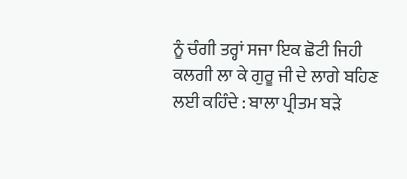ਨੂੰ ਚੰਗੀ ਤਰ੍ਹਾਂ ਸਜਾ ਇਕ ਛੋਟੀ ਜਿਹੀ ਕਲਗੀ ਲਾ ਕੇ ਗੁਰੂ ਜੀ ਦੇ ਲਾਗੇ ਬਹਿਣ ਲਈ ਕਹਿੰਦੇ : ਬਾਲਾ ਪ੍ਰੀਤਮ ਬੜੇ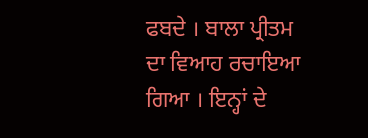ਫਬਦੇ । ਬਾਲਾ ਪ੍ਰੀਤਮ ਦਾ ਵਿਆਹ ਰਚਾਇਆ ਗਿਆ । ਇਨ੍ਹਾਂ ਦੇ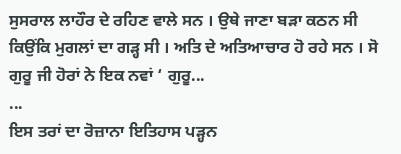ਸੁਸਰਾਲ ਲਾਹੌਰ ਦੇ ਰਹਿਣ ਵਾਲੇ ਸਨ । ਉਥੇ ਜਾਣਾ ਬੜਾ ਕਠਨ ਸੀ ਕਿਉਂਕਿ ਮੁਗਲਾਂ ਦਾ ਗੜ੍ਹ ਸੀ । ਅਤਿ ਦੇ ਅਤਿਆਚਾਰ ਹੋ ਰਹੇ ਸਨ । ਸੋ ਗੁਰੂ ਜੀ ਹੋਰਾਂ ਨੇ ਇਕ ਨਵਾਂ ‘ ਗੁਰੂ...
...
ਇਸ ਤਰਾਂ ਦਾ ਰੋਜ਼ਾਨਾ ਇਤਿਹਾਸ ਪੜ੍ਹਨ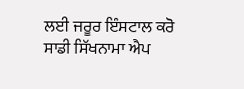ਲਈ ਜਰੂਰ ਇੰਸਟਾਲ ਕਰੋ ਸਾਡੀ ਸਿੱਖਨਾਮਾ ਐਪ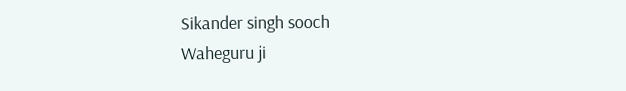Sikander singh sooch
Waheguru ji